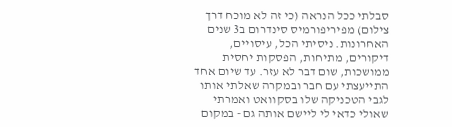סבלתי ככל הנראה (כי זה לא מוכח דרך צילום) מפיריפורמיס סינדרום ב3 שנים האחרונות. ניסיתי הכל, עיסויים, דיקורים, מתיחות, הפסקות יחסית ממושכות, שום דבר לא עזר. עד שיום אחד התייעצתי עם חבר ובמקרה שאלתי אותו לגבי הטכניקה שלו בסקוואט ואמרתי שאולי כדאי לי ליישם אותה גם - במקום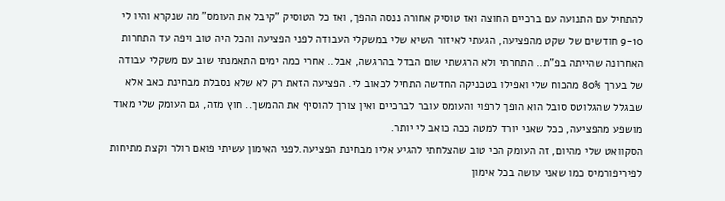להתחיל עם התנועה עם ברכיים החוצה ואז טוסיק אחורה ננסה ההפך, ואז כל הטוסיק "קיבל את העומס" מה שנקרא והיו לי 9-10 חודשים של שקט מהפציעה, הגעתי לאיזור השיא שלי במשקלי העבודה לפני הפציעה והכל היה טוב ויפה עד התחרות האחרונה שהייתה בפ"ת.. התחרתי ולא הרגשתי שום הבדל בהרגשה, אבל.. אחרי כמה ימים התאמנתי שוב עם משקלי עבודה של בערך 80% מהכוח שלי ואפילו בטכניקה החדשה התחיל לכאוב לי. הפציעה הזאת רק לא שלא נסבלת מבחינת כאב אלא שבגלל שהגלוטס סובל הוא הופך לרפוי והעומס עובר לברכיים ואין צורך להוסיף את ההמשך.. חוץ מזה, גם העומק שלי מאוד מושפע מהפציעה, ככל שאני יורד למטה ככה כואב לי יותר.
הסקוואט שלי מהיום, זה העומק הכי טוב שהצלחתי להגיע אליו מבחינת הפציעה.לפני האימון עשיתי פואם רולר וקצת מתיחות לפיריפורמיס כמו שאני עושה בכל אימון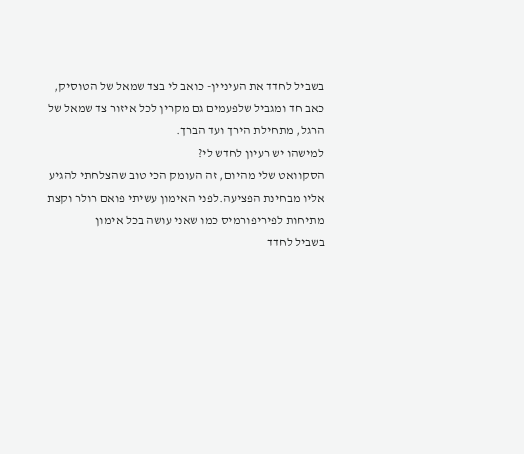בשביל לחדד את העיניין- כואב לי בצד שמאל של הטוסיק, כאב חד ומגביל שלפעמים גם מקרין לכל איזור צד שמאל של הרגל, מתחילת הירך ועד הברך.
למישהו יש רעיון לחדש לי?
הסקוואט שלי מהיום, זה העומק הכי טוב שהצלחתי להגיע אליו מבחינת הפציעה.לפני האימון עשיתי פואם רולר וקצת מתיחות לפיריפורמיס כמו שאני עושה בכל אימון
בשביל לחדד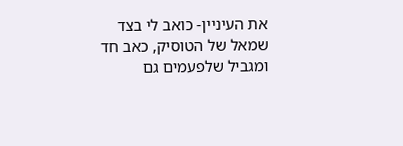את העיניין- כואב לי בצד שמאל של הטוסיק, כאב חד ומגביל שלפעמים גם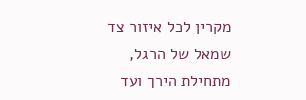מקרין לכל איזור צד שמאל של הרגל, מתחילת הירך ועד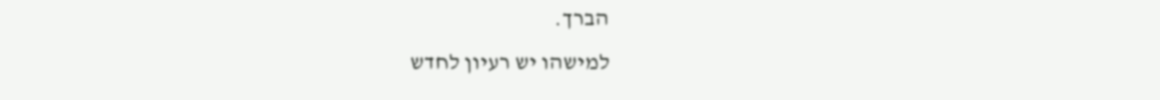הברך.
למישהו יש רעיון לחדש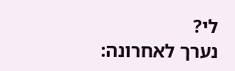לי?
נערך לאחרונה: